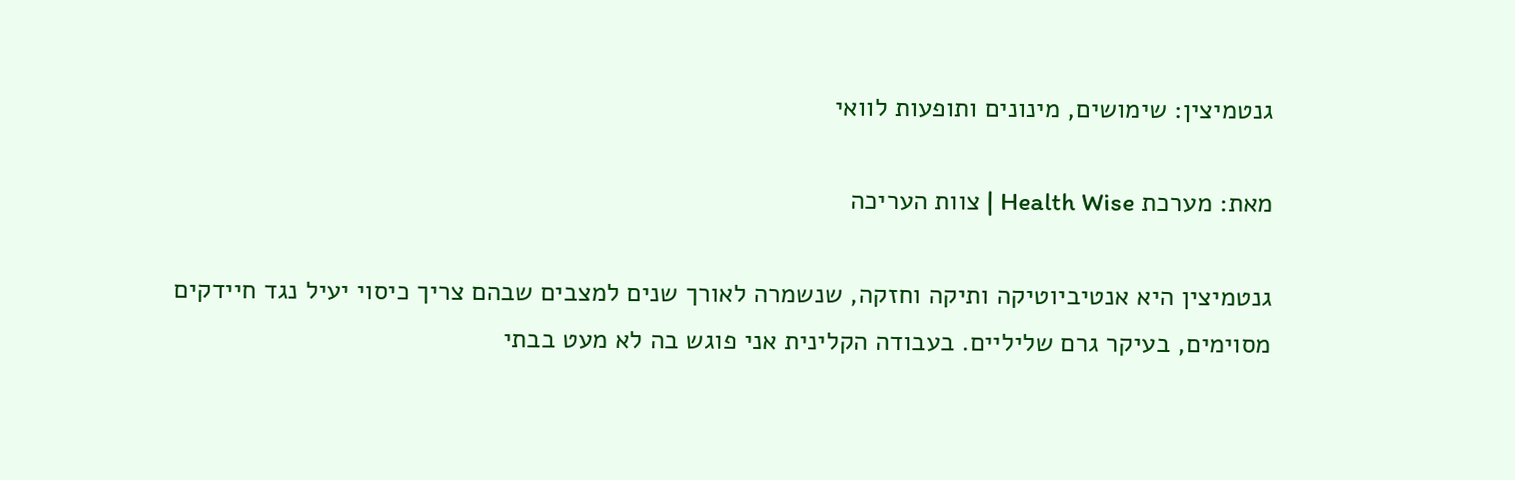גנטמיצין: שימושים, מינונים ותופעות לוואי

מאת: מערכת Health Wise | צוות העריכה

גנטמיצין היא אנטיביוטיקה ותיקה וחזקה, שנשמרה לאורך שנים למצבים שבהם צריך כיסוי יעיל נגד חיידקים מסוימים, בעיקר גרם שליליים. בעבודה הקלינית אני פוגש בה לא מעט בבתי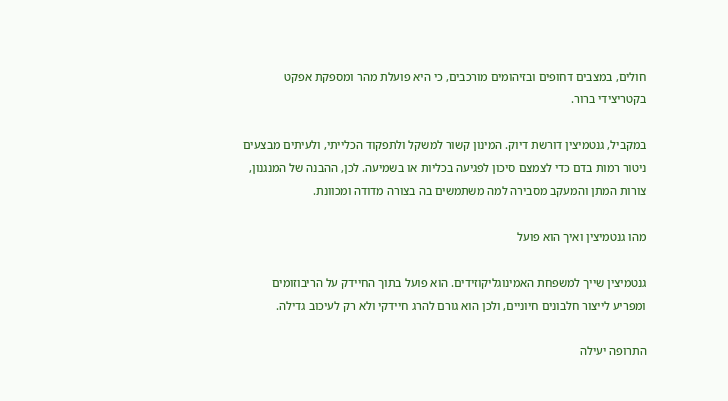חולים, במצבים דחופים ובזיהומים מורכבים, כי היא פועלת מהר ומספקת אפקט בקטריצידי ברור.

במקביל, גנטמיצין דורשת דיוק. המינון קשור למשקל ולתפקוד הכלייתי, ולעיתים מבצעים ניטור רמות בדם כדי לצמצם סיכון לפגיעה בכליות או בשמיעה. לכן, ההבנה של המנגנון, צורות המתן והמעקב מסבירה למה משתמשים בה בצורה מדודה ומכוונת.

מהו גנטמיצין ואיך הוא פועל

גנטמיצין שייך למשפחת האמינוגליקוזידים. הוא פועל בתוך החיידק על הריבוזומים ומפריע לייצור חלבונים חיוניים, ולכן הוא גורם להרג חיידקי ולא רק לעיכוב גדילה.

התרופה יעילה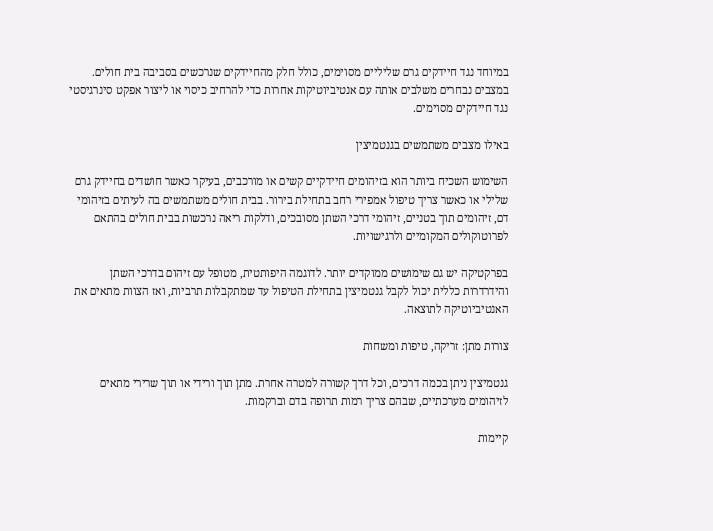במיוחד נגד חיידקים גרם שליליים מסוימים, כולל חלק מהחיידקים שנרכשים בסביבה בית חולים. במצבים נבחרים משלבים אותה עם אנטיביוטיקות אחרות כדי להרחיב כיסוי או ליצור אפקט סינרגיסטי נגד חיידקים מסוימים.

באילו מצבים משתמשים בגנטמיצין

השימוש השכיח ביותר הוא בזיהומים חיידקיים קשים או מורכבים, בעיקר כאשר חושדים בחיידק גרם שלילי או כאשר צריך טיפול אמפירי רחב בתחילת בירור. בבית חולים משתמשים בה לעיתים בזיהומי דם, זיהומים תוך בטניים, זיהומי דרכי השתן מסובכים, ודלקות ריאה נרכשות בבית חולים בהתאם לפרוטוקולים המקומיים ולרגישויות.

בפרקטיקה יש גם שימושים ממוקדים יותר. לדוגמה היפותטית, מטופל עם זיהום בדרכי השתן והידרדרות כללית יכול לקבל גנטמיצין בתחילת הטיפול עד שמתקבלות תרביות, ואז הצוות מתאים את האנטיביוטיקה לתוצאה.

צורות מתן: זריקה, טיפות ומשחות

גנטמיצין ניתן בכמה דרכים, וכל דרך קשורה למטרה אחרת. מתן תוך ורידי או תוך שרירי מתאים לזיהומים מערכתיים, שבהם צריך רמות תרופה בדם וברקמות.

קיימות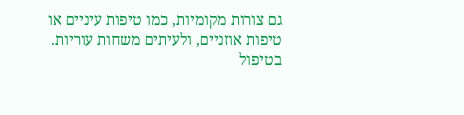גם צורות מקומיות, כמו טיפות עיניים או טיפות אוזניים, ולעיתים משחות עוריות. בטיפול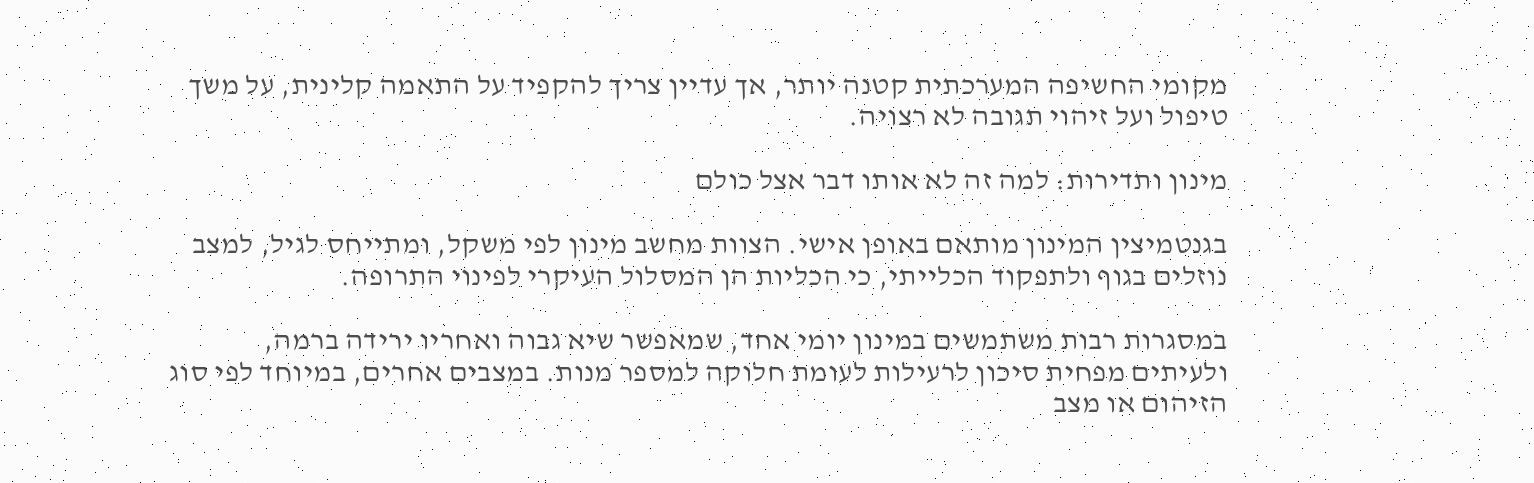מקומי החשיפה המערכתית קטנה יותר, אך עדיין צריך להקפיד על התאמה קלינית, על משך טיפול ועל זיהוי תגובה לא רצויה.

מינון ותדירות: למה זה לא אותו דבר אצל כולם

בגנטמיצין המינון מותאם באופן אישי. הצוות מחשב מינון לפי משקל, ומתייחס לגיל, למצב נוזלים בגוף ולתפקוד הכלייתי, כי הכליות הן המסלול העיקרי לפינוי התרופה.

במסגרות רבות משתמשים במינון יומי אחד, שמאפשר שיא גבוה ואחריו ירידה ברמה, ולעיתים מפחית סיכון לרעילות לעומת חלוקה למספר מנות. במצבים אחרים, במיוחד לפי סוג הזיהום או מצב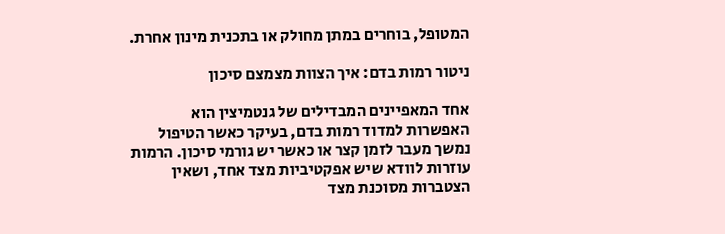המטופל, בוחרים במתן מחולק או בתכנית מינון אחרת.

ניטור רמות בדם: איך הצוות מצמצם סיכון

אחד המאפיינים המבדילים של גנטמיצין הוא האפשרות למדוד רמות בדם, בעיקר כאשר הטיפול נמשך מעבר לזמן קצר או כאשר יש גורמי סיכון. הרמות עוזרות לוודא שיש אפקטיביות מצד אחד, ושאין הצטברות מסוכנת מצד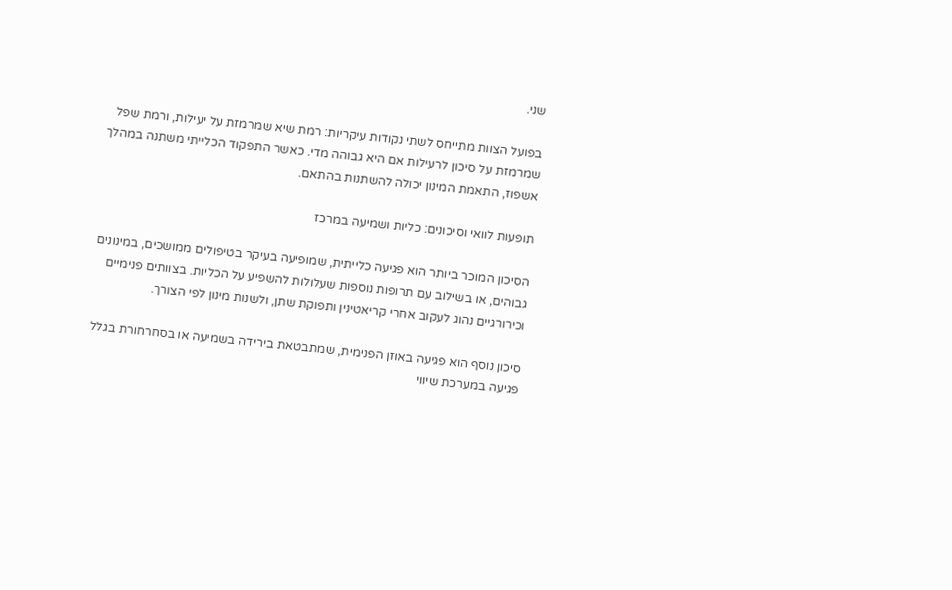שני.

בפועל הצוות מתייחס לשתי נקודות עיקריות: רמת שיא שמרמזת על יעילות, ורמת שפל שמרמזת על סיכון לרעילות אם היא גבוהה מדי. כאשר התפקוד הכלייתי משתנה במהלך אשפוז, התאמת המינון יכולה להשתנות בהתאם.

תופעות לוואי וסיכונים: כליות ושמיעה במרכז

הסיכון המוכר ביותר הוא פגיעה כלייתית, שמופיעה בעיקר בטיפולים ממושכים, במינונים גבוהים, או בשילוב עם תרופות נוספות שעלולות להשפיע על הכליות. בצוותים פנימיים וכירורגיים נהוג לעקוב אחרי קריאטינין ותפוקת שתן, ולשנות מינון לפי הצורך.

סיכון נוסף הוא פגיעה באוזן הפנימית, שמתבטאת בירידה בשמיעה או בסחרחורת בגלל פגיעה במערכת שיווי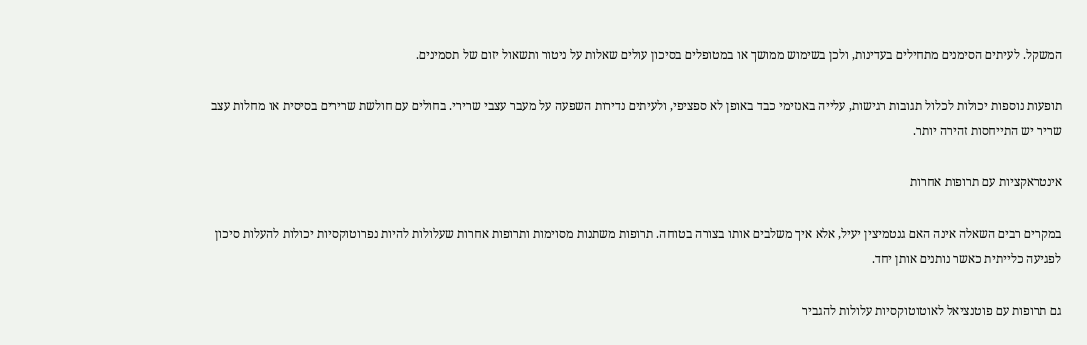המשקל. לעיתים הסימנים מתחילים בעדינות, ולכן בשימוש ממושך או במטופלים בסיכון עולים שאלות על ניטור ותשאול יזום של תסמינים.

תופעות נוספות יכולות לכלול תגובות רגישות, עלייה באנזימי כבד באופן לא ספציפי, ולעיתים נדירות השפעה על מעבר עצבי שרירי. בחולים עם חולשת שרירים בסיסית או מחלות עצב שריר יש התייחסות זהירה יותר.

אינטראקציות עם תרופות אחרות

במקרים רבים השאלה אינה האם גנטמיצין יעיל, אלא איך משלבים אותו בצורה בטוחה. תרופות משתנות מסוימות ותרופות אחרות שעלולות להיות נפרוטוקסיות יכולות להעלות סיכון לפגיעה כלייתית כאשר נותנים אותן יחד.

גם תרופות עם פוטנציאל לאוטוטוקסיות עלולות להגביר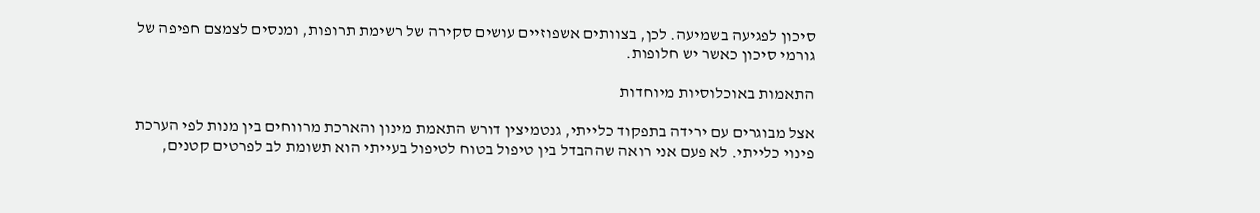סיכון לפגיעה בשמיעה. לכן, בצוותים אשפוזיים עושים סקירה של רשימת תרופות, ומנסים לצמצם חפיפה של גורמי סיכון כאשר יש חלופות.

התאמות באוכלוסיות מיוחדות

אצל מבוגרים עם ירידה בתפקוד כלייתי, גנטמיצין דורש התאמת מינון והארכת מרווחים בין מנות לפי הערכת פינוי כלייתי. לא פעם אני רואה שההבדל בין טיפול בטוח לטיפול בעייתי הוא תשומת לב לפרטים קטנים,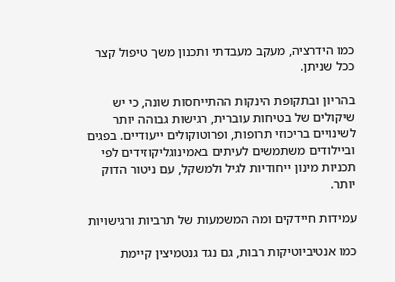כמו הידרציה, מעקב מעבדתי ותכנון משך טיפול קצר ככל שניתן.

בהריון ובתקופת הינקות ההתייחסות שונה, כי יש שיקולים של בטיחות עוברית, רגישות גבוהה יותר לשינויים בריכוזי תרופות, ופרוטוקולים ייעודיים. בפגים וביילודים משתמשים לעיתים באמינוגליקוזידים לפי תכניות מינון ייחודיות לגיל ולמשקל, עם ניטור הדוק יותר.

עמידות חיידקים ומה המשמעות של תרביות ורגישויות

כמו אנטיביוטיקות רבות, גם נגד גנטמיצין קיימת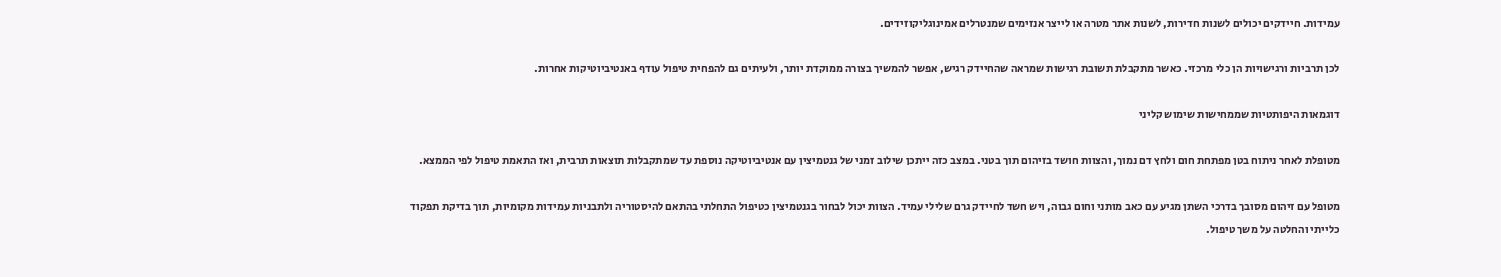עמידות. חיידקים יכולים לשנות חדירות, לשנות אתר מטרה או לייצר אנזימים שמנטרלים אמינוגליקוזידים.

לכן תרביות ורגישויות הן כלי מרכזי. כאשר מתקבלת תשובת רגישות שמראה שהחיידק רגיש, אפשר להמשיך בצורה ממוקדת יותר, ולעיתים גם להפחית טיפול עודף באנטיביוטיקות אחרות.

דוגמאות היפותטיות שממחישות שימוש קליני

מטופלת לאחר ניתוח בטן מפתחת חום ולחץ דם נמוך, והצוות חושד בזיהום תוך בטני. במצב כזה ייתכן שילוב זמני של גנטמיצין עם אנטיביוטיקה נוספת עד שמתקבלות תוצאות תרבית, ואז התאמת טיפול לפי הממצא.

מטופל עם זיהום מסובך בדרכי השתן מגיע עם כאב מותני וחום גבוה, ויש חשד לחיידק גרם שלילי עמיד. הצוות יכול לבחור בגנטמיצין כטיפול התחלתי בהתאם להיסטוריה ולתבניות עמידות מקומיות, תוך בדיקת תפקוד כלייתי והחלטה על משך טיפול.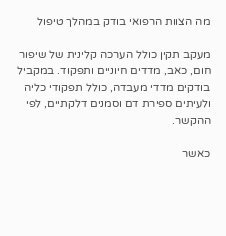מה הצוות הרפואי בודק במהלך טיפול

מעקב תקין כולל הערכה קלינית של שיפור חום, כאב, מדדים חיוניים ותפקוד. במקביל בודקים מדדי מעבדה, כולל תפקודי כליה ולעיתים ספירת דם וסמנים דלקתיים, לפי ההקשר.

כאשר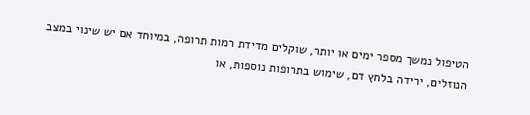הטיפול נמשך מספר ימים או יותר, שוקלים מדידת רמות תרופה, במיוחד אם יש שינוי במצב הנוזלים, ירידה בלחץ דם, שימוש בתרופות נוספות, או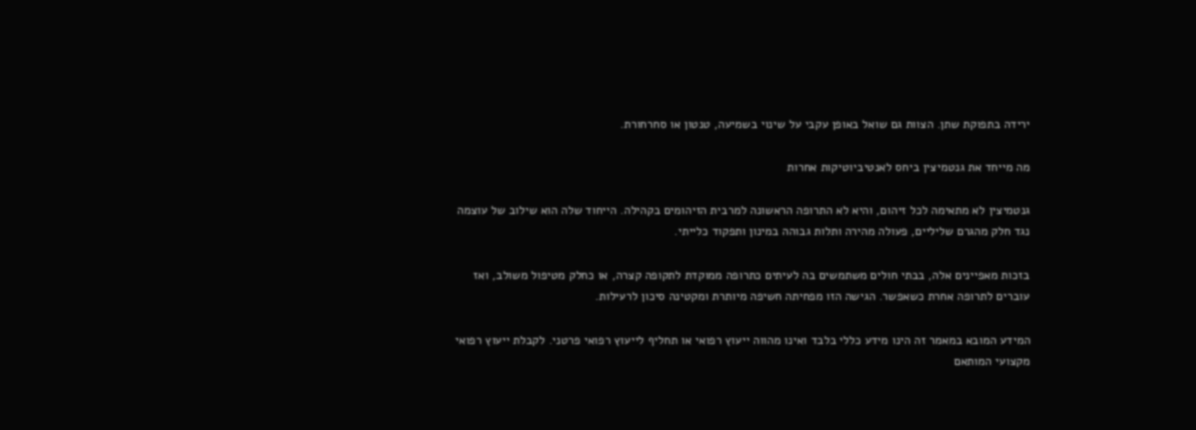ירידה בתפוקת שתן. הצוות גם שואל באופן עקבי על שינוי בשמיעה, טנטון או סחרחורת.

מה מייחד את גנטמיצין ביחס לאנטיביוטיקות אחרות

גנטמיצין לא מתאימה לכל זיהום, והיא לא התרופה הראשונה למרבית הזיהומים בקהילה. הייחוד שלה הוא שילוב של עוצמה נגד חלק מהגרם שליליים, פעולה מהירה ותלות גבוהה במינון ותפקוד כלייתי.

בזכות מאפיינים אלה, בבתי חולים משתמשים בה לעיתים כתרופה ממוקדת לתקופה קצרה, או כחלק מטיפול משולב, ואז עוברים לתרופה אחרת כשאפשר. הגישה הזו מפחיתה חשיפה מיותרת ומקטינה סיכון לרעילות.

המידע המובא במאמר זה הינו מידע כללי בלבד ואינו מהווה ייעוץ רפואי או תחליף לייעוץ רפואי פרטני. לקבלת ייעוץ רפואי מקצועי המותאם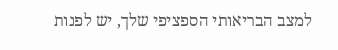למצב הבריאותי הספציפי שלך, יש לפנות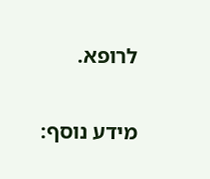לרופא.

מידע נוסף: